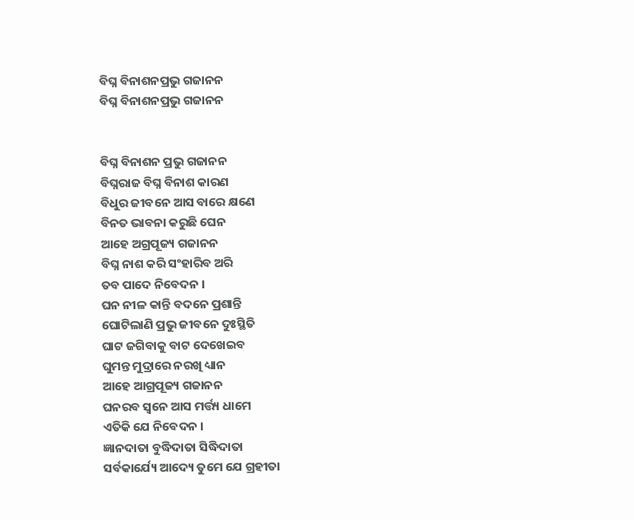ବିଘ୍ନ ବିନାଶନପ୍ରଭୁ ଗଜାନନ
ବିଘ୍ନ ବିନାଶନପ୍ରଭୁ ଗଜାନନ


ବିଘ୍ନ ବିନାଶନ ପ୍ରଭୁ ଗଜାନନ
ବିଘ୍ନରାଜ ବିଘ୍ନ ବିନାଶ କାରଣ
ବିଧୁର ଜୀବନେ ଆସ ବାରେ କ୍ଷଣେ
ବିନତ ଭାବନା କରୁଛି ଘେନ
ଆହେ ଅଗ୍ରପୂଜ୍ୟ ଗଜାନନ
ବିଘ୍ନ ନାଶ କରି ସଂହାରିବ ଅରି
ତବ ପାଦେ ନିବେଦନ ।
ଘନ ନୀଳ କାନ୍ତି ବଦନେ ପ୍ରଶାନ୍ତି
ଘୋଟିଲାଣି ପ୍ରଭୁ ଜୀବନେ ଦୁଃସ୍ଥିତି
ଘାଟ ଜଗିବାକୁ ବାଟ ଦେଖେଇବ
ଘୁମନ୍ତ ମୁଦ୍ରାରେ ନରଖି ଧ୍ୟାନ
ଆହେ ଆଗ୍ରପୂଜ୍ୟ ଗଜାନନ
ଘନରବ ସ୍ୱନେ ଆସ ମର୍ତ୍ତ୍ୟ ଧାମେ
ଏତିକି ଯେ ନିବେଦନ ।
ଜ୍ଞାନଦାତା ବୁଦ୍ଧିଦାତା ସିଦ୍ଧିଦାତା
ସର୍ବକାର୍ଯ୍ୟେ ଆଦ୍ୟେ ତୁମେ ଯେ ଗ୍ରହୀତା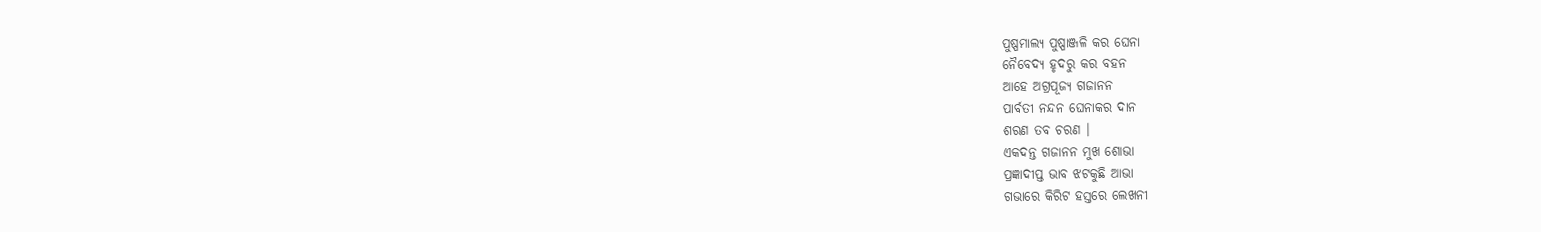ପୁଷ୍ପମାଲ୍ୟ ପୁଷ୍ପାଞ୍ଜଳି କର ଘେନା
ନୈବେଦ୍ୟ ହୃଦରୁ କର ବହନ
ଆହେ ଅଗ୍ରପୂଜ୍ୟ ଗଜାନନ
ପାର୍ବତୀ ନନ୍ଦନ ଘେନାକର ଦାନ
ଶରଣ ତବ ଚରଣ ।
ଏକଦନ୍ତ ଗଜାନନ ମୁଖ ଶୋଭା
ପ୍ରଜ୍ଞାଦୀପ୍ତ ଭାବ ଝଟକୁଛି ଆଭା
ଗଭାରେ କିରିଟ ହସ୍ତରେ ଲେଖନୀ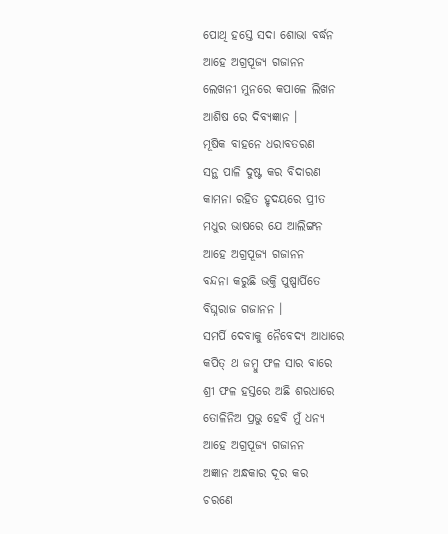ପୋଥି ହସ୍ତେ ସଦା ଶୋଭା ବର୍ଦ୍ଧନ
ଆହେ ଅଗ୍ରପୂଜ୍ୟ ଗଜାନନ
ଲେଖନୀ ମୁନରେ କପାଳେ ଲିଖନ
ଆଶିଷ ରେ ଦିବ୍ୟଜ୍ଞାନ ।
ମୂଷିକ ବାହନେ ଧରାବତରଣ
ସନ୍ଥ ପାଳି ଦୁଷ୍ଟ କର ବିଦାରଣ
କାମନା ରହିତ ହୃଦୟରେ ପ୍ରୀତ
ମଧୁର ଭାଷରେ ଯେ ଆଲିଙ୍ଗନ
ଆହେ ଅଗ୍ରପୂଜ୍ୟ ଗଜାନନ
ବନ୍ଦନା କରୁଛି ଭକ୍ତି ପୁଷ୍ପାର୍ପିତେ
ବିଘ୍ନରାଜ ଗଜାନନ ।
ସମର୍ପି ଦେବାକୁ ନୈବେଦ୍ୟ ଆଧାରେ
କପିତ୍ ଥ ଜମ୍ବୁ ଫଳ ସାର ବାରେ
ଶ୍ରୀ ଫଳ ହସ୍ତରେ ଅଛି ଶରଧାରେ
ତୋଳିନିଅ ପ୍ରଭୁ ହେବି ମୁଁ ଧନ୍ୟ
ଆହେ ଅଗ୍ରପୂଜ୍ୟ ଗଜାନନ
ଅଜ୍ଞାନ ଅନ୍ଧକାର ଦୂର କର
ଚରଣେ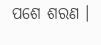ପଶେ ଶରଣ ।